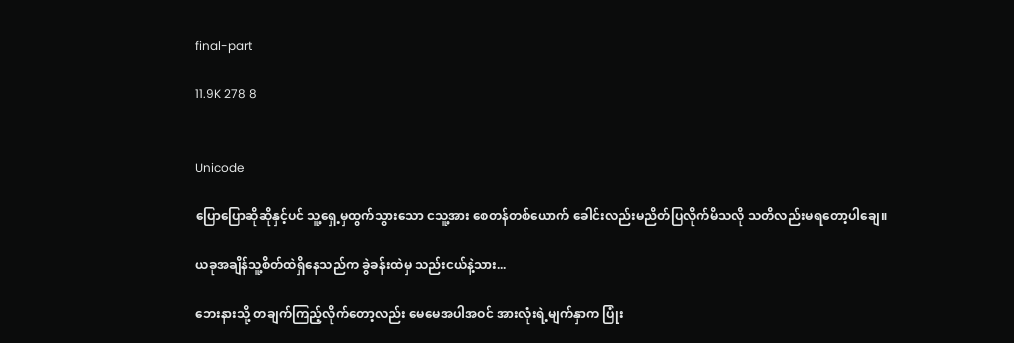final-part

11.9K 278 8


Unicode

ပြောပြောဆိုဆိုနှင့်ပင် သူ့ရှေ့မှထွက်သွားသော ငသူ့အား စေတန်တစ်ယောက် ခေါင်းလည်းမညိတ်ပြလိုက်မိသလို သတိလည်းမရတော့ပါချေ။

ယခုအချိန်သူ့စိတ်ထဲရှိနေသည်က ခွဲခန်းထဲမှ သည်းငယ်နဲ့သား...

ဘေးနားသို့ တချက်ကြည့်လိုက်တော့လည်း မေမေအပါအဝင် အားလုံးရဲ့မျက်နှာက ပြုံး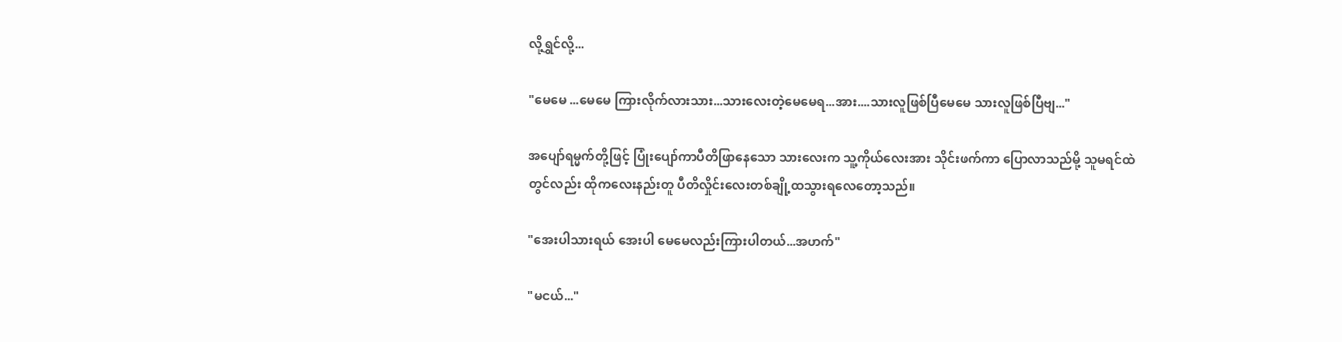လို့ရွှင်လို့...

"မေမေ ...မေမေ ကြားလိုက်လားသား...သားလေးတဲ့မေမေရ...အား....သားလူဖြစ်ပြီမေမေ သားလူဖြစ်ပြီဗျ..."

အပျော်ရမ္မက်တို့ဖြင့် ပြုံးပျော်ကာပီတိဖြာနေသော သားလေးက သူ့ကိုယ်လေးအား သိုင်းဖက်ကာ ပြောလာသည်မို့ သူမရင်ထဲတွင်လည်း ထိုကလေးနည်းတူ ပီတိလှိုင်းလေးတစ်ချို့ထသွားရလေတော့သည်။

"အေးပါသားရယ် အေးပါ မေမေလည်းကြားပါတယ်...အဟက်"

"မငယ်..."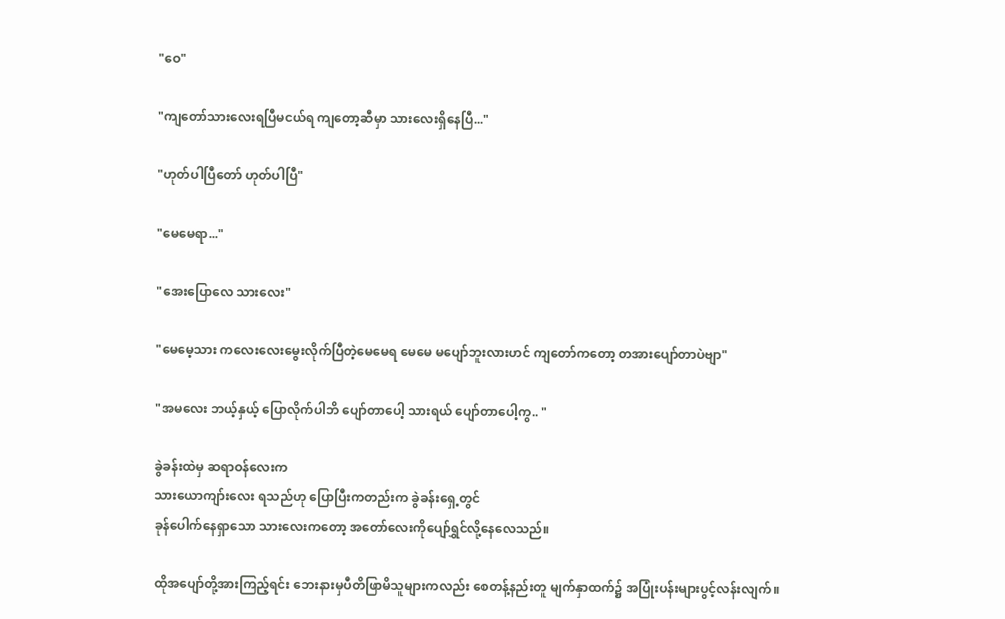"ဝေ"

"ကျတော်သားလေးရပြီမငယ်ရ ကျတော့ဆီမှာ သားလေးရှိနေပြီ..."

"ဟုတ်ပါပြီတော် ဟုတ်ပါပြီ"

"မေမေရာ..."

"အေးပြောလေ သားလေး"

"မေမေ့သား ကလေးလေးမွေးလိုက်ပြီတဲ့မေမေရ မေမေ မပျော်ဘူးလားဟင် ကျတော်ကတော့ တအားပျော်တာပဲဗျာ"

"အမလေး ဘယ့်နှယ့် ပြောလိုက်ပါဘိ ပျော်တာပေါ့ သားရယ် ပျော်တာပေါ့ကွ.. "

ခွဲခန်းထဲမှ ဆရာဝန်လေးက
သားယောကျာ်းလေး ရသည်ဟု ပြောပြီးကတည်းက ခွဲခန်းရှေ့တွင်
ခုန်ပေါက်နေရှာသော သားလေးကတော့ အတော်လေးကိုပျော်ရွှင်လို့နေလေသည်။

ထိုအပျော်တို့အားကြည့်ရင်း ဘေးနားမှပီတိဖြာမိသူများကလည်း စေတန့်နည်းတူ မျက်နှာထက်၌ အပြုံးပန်းများပွင့်လန်းလျက်။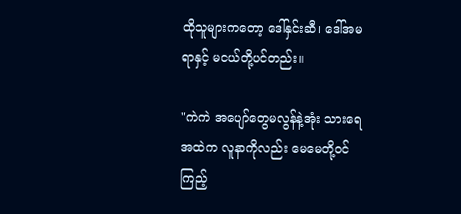ထိုသူများကတော့ ဒေါ်နှင်းဆီ၊ ဒေါ်အမရာနှင့် မငယ်တို့ပင်တည်း။

"ကဲကဲ အပျော်တွေမလွန်နဲ့အုံး သားရေ အထဲက လူနာကိုလည်း မေမေတို့ဝင်ကြည့်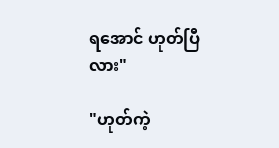ရအောင် ဟုတ်ပြီလား"

"ဟုတ်ကဲ့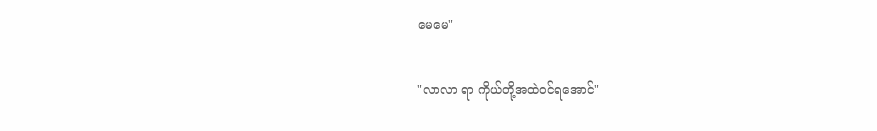မေမေ"

"လာလာ ရာ ကိုယ်တို့အထဲဝင်ရအောင်"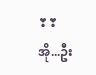❣❣အို...ဦး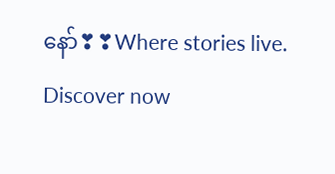နော်❣❣Where stories live. Discover now